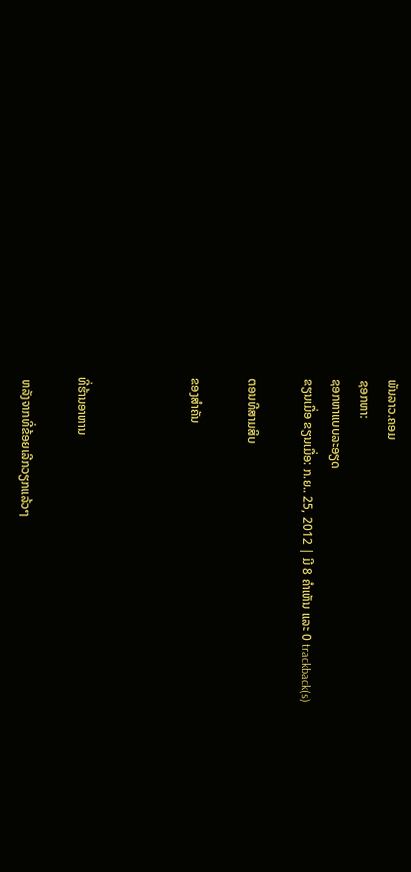ພັນລາວ.ຄອມ
ຊອກຫາ:
ຊອກຫາແບບລະອຽດ
ຂຽນເມື່ອ ຂຽນເມື່ອ: ກ.ຍ.. 25, 2012 | ມີ 8 ຄຳເຫັນ ແລະ 0 trackback(s)

ຕອນທີສາມສິບ

ຂອງສຳຄັນ



ທີ່ຮ້ານອາຫານ

 ຫລັງຈາກທີ່ຂ້ອຍເລີກວຽກແລ້ວໆ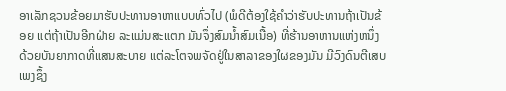ອາເລັກຊວນຂ້ອຍມາຮັບປະທານອາຫາແບບທົ່ວໄປ (ພໍດີຕ້ອງໃຊ້ຄຳວ່າຮັບປະທານຖ້າເປັນຂ້ອຍ ແຕ່ຖ້າເປັນອີກຝ່າຍ ລະແມ່ນສະແຕກ ມັນຈຶ່ງສົມນ້ຳສົມເນື້ອ) ທີ່ຮ້ານອາຫານແຫ່ງຫນຶ່ງ ດ້ວຍບັນຍາກາດທີ່ແສນສະບາຍ ແຕ່ລະໂຕຈພຈັດຢູ່ໃນສາລາຂອງໃຜຂອງມັນ ມີວົງດົນຕີເສບເພງຊຶ້ງ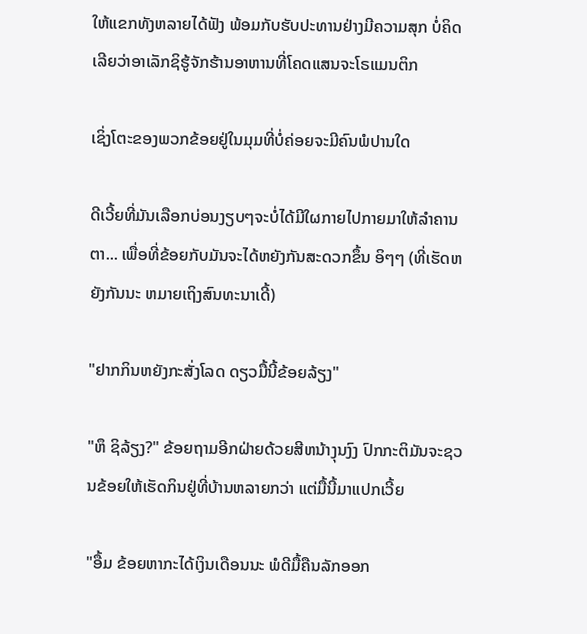ໃຫ້ແຂກທັງຫລາຍໄດ້ຟັງ ພ້ອມກັບຮັບປະທານຢ່າງມີຄວາມສຸກ ບໍ່ຄິດເລີຍວ່າອາເລັກຊິຮູ້ຈັກຮ້ານອາຫານທີ່ໂຄດແສນຈະໂຣແມນຕິກ

ເຊິ່ງໂຕະຂອງພວກຂ້ອຍຢູ່ໃນມຸມທີ່ບໍ່ຄ່ອຍຈະມີຄົນພໍປານໃດ

ດີເວີ້ຍທີ່ມັນເລືອກບ່ອນງຽບໆຈະບໍ່ໄດ້ມີໃຜກາຍໄປກາຍມາໃຫ້ລຳຄານຕາ... ເພື່ອທີ່ຂ້ອຍກັບມັນຈະໄດ້ຫຍັງກັນສະດວກຂຶ້ນ ອິໆໆ (ທີ່ເຮັດຫຍັງກັນນະ ຫມາຍເຖິງສົນທະນາເດີ້)

"ຢາກກິນຫຍັງກະສັ່ງໂລດ ດຽວມື້ນີ້ຂ້ອຍລ້ຽງ"

"ຫຶ ຊິລ້ຽງ?" ຂ້ອຍຖາມອີກຝ່າຍດ້ວຍສີຫນ້າງຸນງົງ ປົກກະຕິມັນຈະຊວນຂ້ອຍໃຫ້ເຮັດກິນຢູ່ທີ່ບ້ານຫລາຍກວ່າ ແຕ່ມື້ນີ້ມາແປກເວີ້ຍ

"ອື້ມ ຂ້ອຍຫາກະໄດ້ເງິນເດືອນນະ ພໍດີມື້ຄືນລັກອອກ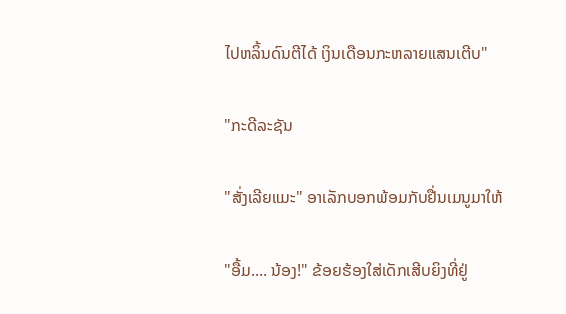ໄປຫລິ້ນດົນຕີໄດ້ ເງິນເດືອນກະຫລາຍແສນເຕີບ"

"ກະດີລະຊັນ

"ສັ່ງເລີຍແມະ" ອາເລັກບອກພ້ອມກັບຢື່ນເມນູມາໃຫ້

"ອື້ມ.... ນ້ອງ!" ຂ້ອຍຮ້ອງໃສ່ເດັກເສີບຍິງທີ່ຢູ່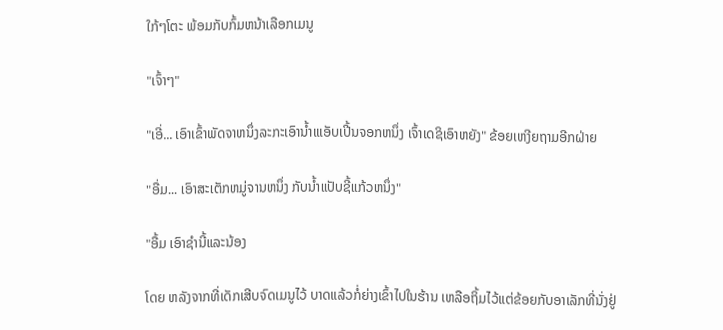ໃກ້ໆໂຕະ ພ້ອມກັບກົ້ມຫນ້າເລືອກເມນູ

"ເຈົ້າໆ"

"ເອີ່... ເອົາເຂົ້າພັດຈາຫນຶ່ງລະກະເອົານ້ຳເແອັບເປີ້ນຈອກຫນຶ່ງ ເຈົ້າເດຊິເອົາຫຍັງ" ຂ້ອຍເຫງີຍຖາມອີກຝ່າຍ

"ອື່ມ... ເອົາສະເຕັກຫມູ່ຈານຫນຶ່ງ ກັບນ້ຳແປັບຊີ້ແກ້ວຫນຶ່ງ"

"ອື້ມ ເອົາຊຳນີ້ແລະນ້ອງ

ໂດຍ ຫລັງຈາກທີ່ເດັກເສີບຈົດເມນູໄວ້ ບາດແລ້ວກໍ່ຍ່າງເຂົ້າໄປໃນຮ້ານ ເຫລືອຖິ້ມໄວ້ແຕ່ຂ້ອຍກັບອາເລັກທີ່ນັ່ງຢູ່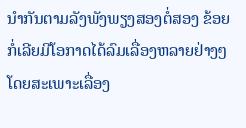ນຳກັນຕາມລັງພັງພຽງສອງຕໍ່ສອງ ຂ້ອຍກໍ່ເລີຍມີໂອກາດໄດ້ລົມເລື່ອງຫລາຍຢ່າງໆ ໂດຍສະເພາະເລື່ອງ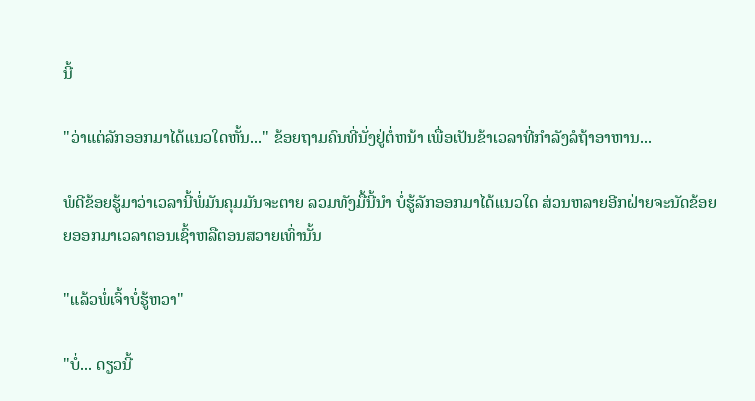ນີ້

"ວ່າແຕ່ລັກອອກມາໄດ້ແນວໃດຫັ້ນ..." ຂ້ອຍຖາມຄົນທີ່ນັ່ງຢູ່ຕໍ່ຫນ້າ ເພື່ອເປັນຂ້າເວລາທີ່ກຳລັງລໍຖ້າອາຫານ...

ພໍດີຂ້ອຍຮູ້ມາວ່າເວລານີ້ພໍ່ມັນຄຸມມັນຈະຕາຍ ລວມທັງມື້ນີ້ນຳ ບໍ່ຮູ້ລັກອອກມາໄດ້ແນວໃດ ສ່ວນຫລາຍອີກຝ່າຍຈະນັດຂ້ອຍຍອອກມາເວລາຕອນເຊົ້າຫລືຕອນສວາຍເທົ່ານັ້ນ

"ແລ້ວພໍ່ເຈົ້າບໍ່ຮູ້ຫວາ"

"ບໍ່... ດຽວນີ້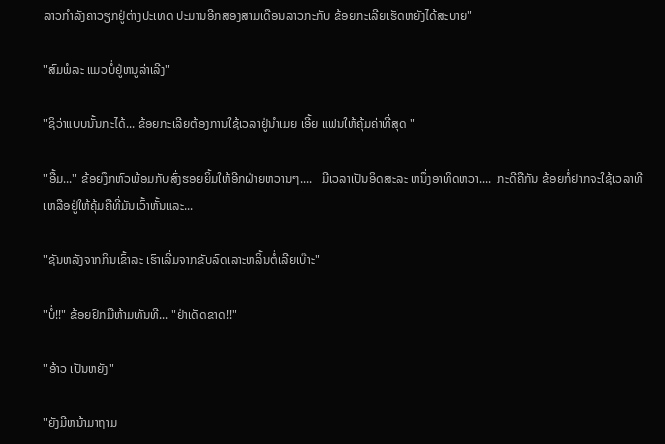ລາວກຳລັງຄາວຽກຢູ່ຕ່າງປະເທດ ປະມານອີກສອງສາມເດືອນລາວກະກັບ ຂ້ອຍກະເລີຍເຮັດຫຍັງໄດ້ສະບາຍ"

"ສົມພໍລະ ແມວບໍ່ຢູ່ຫນູລ່າເລີງ"

"ຊິວ່າແບບນັ້ນກະໄດ້... ຂ້ອຍກະເລີຍຕ້ອງການໃຊ້ເວລາຢູ່ນຳເມຍ ເອີ້ຍ ແຟນໃຫ້ຄຸ້ມຄ່າທີ່ສຸດ "

"ອື້ມ..." ຂ້ອຍງຶກຫົວພ້ອມກັບສົ່ງຮອຍຍິ້ມໃຫ້ອີກຝ່າຍຫວານໆ....   ມີເວລາເປັນອິດສະລະ ຫນຶ່ງອາທິດຫວາ....  ກະດີຄືກັນ ຂ້ອຍກໍ່ຢາກຈະໃຊ້ເວລາທີເຫລືອຢູ່ໃຫ້ຄຸ້ມຄືທີ່ມັນເວົ້າຫັ້ນແລະ...

"ຊັນຫລັງຈາກກິນເຂົ້າລະ ເຮົາເລີ່ມຈາກຂັບລົດເລາະຫລິ້ນຕໍ່ເລີຍເບ໊າະ"

"ບໍ່!!" ຂ້ອຍຢົກມືຫ້າມທັນທີ... "ຢ່າເດັດຂາດ!!"

"ອ້າວ ເປັນຫຍັງ"

"ຍັງມີຫນ້າມາຖາມ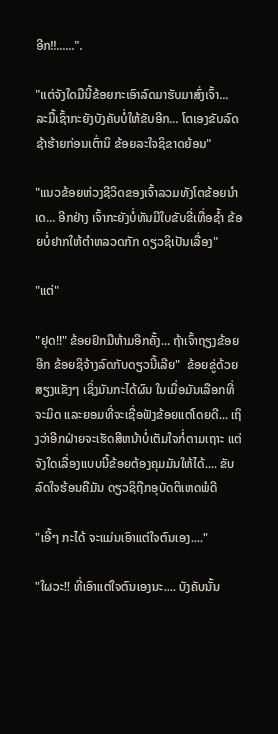ອີກ!!......".

"ແຕ່ຈັງໃດມືນີ້ຂ້ອຍກະເອົາລົດມາຮັບມາສົ່ງເຈົ້າ... ລະມື້ເຊົ້າກະຍັງບັງຄັບບໍ່ໃຫ້ຂັບອີກ... ໂຕເອງຂັບລົດຊ້າຮ້າຍກ່ອນເຕົ່ານິ ຂ້ອຍລະໃຈຊິຂາດຍ້ອນ"

"ແນວຂ້ອຍຫ່ວງຊີວິດຂອງເຈົ້າລວມທັງໂຕຂ້ອຍນຳເດ... ອີກຢ່າງ ເຈົ້າກະຍັງບໍ່ທັນມີໃບຂັບຂີ່ເທື່ອຊ້ຳ ຂ້ອຍບໍ່ຢາກໃຫ້ຕຳຫລວດກັກ ດຽວຊິເປັນເລື່ອງ"

"ແຕ່"

"ຢຸດ!!" ຂ້ອຍຢົກມືຫ້າມອີກຄັ້ງ... ຖ້າເຈົ້າຖຽງຂ້ອຍອີກ ຂ້ອຍຊິຈ້າງລົດກັບດຽວນີ້ເລີຍ"  ຂ້ອຍຂູ່ດ້ວຍສຽງແຂັງໆ ເຊິ່ງມັນກະໄດ້ຜົນ ໃນເມື່ອມັນເລືອກທີ່ຈະມິດ ແລະຍອມທີ່ຈະເຊື່ອຟັງຂ້ອຍແຕ່ໂດຍດີ... ເຖິງວ່າອີກຝ່າຍຈະເຮັດສີຫນ້າບໍ່ເຕັມໃຈກໍ່ຕາມເຖາະ ແຕ່ຈັງໃດເລື່ອງແບບນີ້ຂ້ອຍຕ້ອງຄຸມມັນໃຫ້ໄດ້.... ຂັບລົດໃຈຮ້ອນຄືມັນ ດຽວຊິຖືກອຸບັດຕິເຫດພໍດີ

"ເອີ້ໆ ກະໄດ້ ຈະແມ່ນເອົາແຕ່ໃຈຕົນເອງ...."

"ໃຜວະ!! ທີ່ເອົາແຕ່ໃຈຕົນເອງນະ.... ບັງຄັບນັ້ນ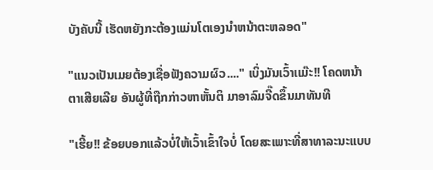ບັງຄັບນີ້ ເຮັດຫຍັງກະຕ້ອງແມ່ນໂຕເອງນຳຫນ້າຕະຫລອດ"

"ແນວເປັນເມຍຕ້ອງເຊື່ອຟັງຄວາມຜົວ...." ເບິ່ງມັນເວົ້າເເມ໊ະ!! ໂຄດຫນ້າຕາເສີຍເລີຍ ອັນຜູ້ທີ່ຖືກກ່າວຫາຫັ້ນຕິ ມາອາລົມຈີ໊ດຂຶ້ນມາທັນທີ

"ເຮີ້ຍ!! ຂ້ອຍບອກແລ້ວບໍ່ໃຫ້ເວົ້າເຂົ້າໃຈບໍ່ ໂດຍສະເພາະທີ່ສາທາລະນະແບບ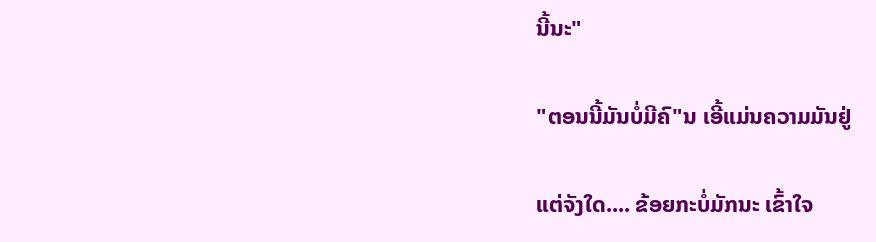ນີ້ນະ"

"ຕອນນີ້ມັນບໍ່ມີຄົ"ນ ເອີ້ແມ່ນຄວາມມັນຢູ່

ແຕ່ຈັງໃດ.... ຂ້ອຍກະບໍ່ມັກນະ ເຂົ້າໃຈ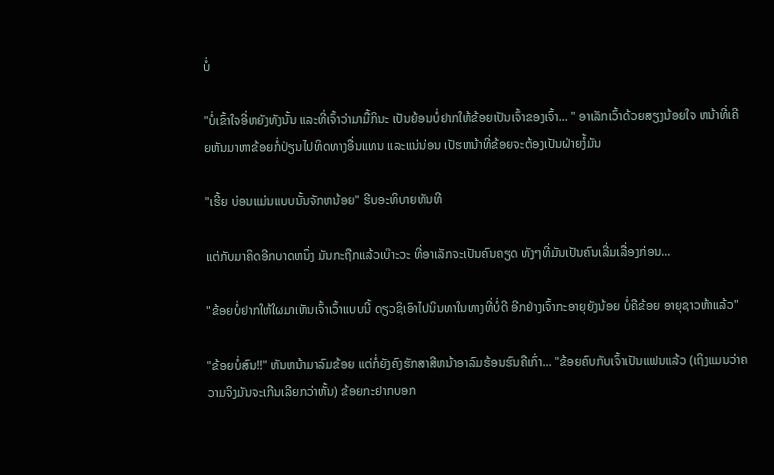ບໍ່

"ບໍ່ເຂົ້າໃຈອີ່ຫຍັງທັງນັ້ນ ແລະທີ່ເຈົ້າວ່າມາມື້ກິນະ ເປັນຍ້ອນບໍ່ຢາກໃຫ້ຂ້ອຍເປັນເຈົ້າຂອງເຈົ້າ... " ອາເລັກເວົ້າດ້ວຍສຽງນ້ອຍໃຈ ຫນ້າທີ່ເຄີຍຫັນມາຫາຂ້ອຍກໍ່ປ່ຽນໄປທິດທາງອື່ນແທນ ແລະແນ່ນ່ອນ ເປັຮຫນ້າທີ່ຂ້ອຍຈະຕ້ອງເປັນຝ່າຍງໍ້ມັນ

"ເຮີ້ຍ ບ່ອນແມ່ນແບບນັ້ນຈັກຫນ້ອຍ" ຮີບອະທິບາຍທັນທີ

ແຕ່ກັບມາຄິດອີກບາດຫນຶ່ງ ມັນກະຖືກແລ້ວເບ໊າະວະ ທີ່ອາເລັກຈະເປັນຄົນຄຽດ ທັງໆທີ່ມັນເປັນຄົນເລີ່ມເລື່ອງກ່ອນ...

"ຂ້ອຍບໍ່ຢາກໃຫ້ໃຜມາເຫັນເຈົ້າເວົ້າແບບນີ້ ດຽວຊິເອົາໄປນິນທາໃນທາງທີ່ບໍ່ດີ ອີກຢ່າງເຈົ້າກະອາຍຸຍັງນ້ອຍ ບໍ່ຄືຂ້ອຍ ອາຍຸຊາວຫ້າແລ້ວ"

"ຂ້ອຍບໍ່ສົນ!!" ຫັນຫນ້າມາລົມຂ້ອຍ ແຕ່ກໍ່ຍັງຄົງຮັກສາສີຫນ້າອາລົມຮ້ອນຮົນຄືເກົ່າ... "ຂ້ອຍຄົບກັບເຈົ້າເປັນແຟນແລ້ວ (ເຖິງແມນວ່າຄວາມຈິງມັນຈະເກີນເລີຍກວ່າຫັ້ນ) ຂ້ອຍກະຢາກບອກ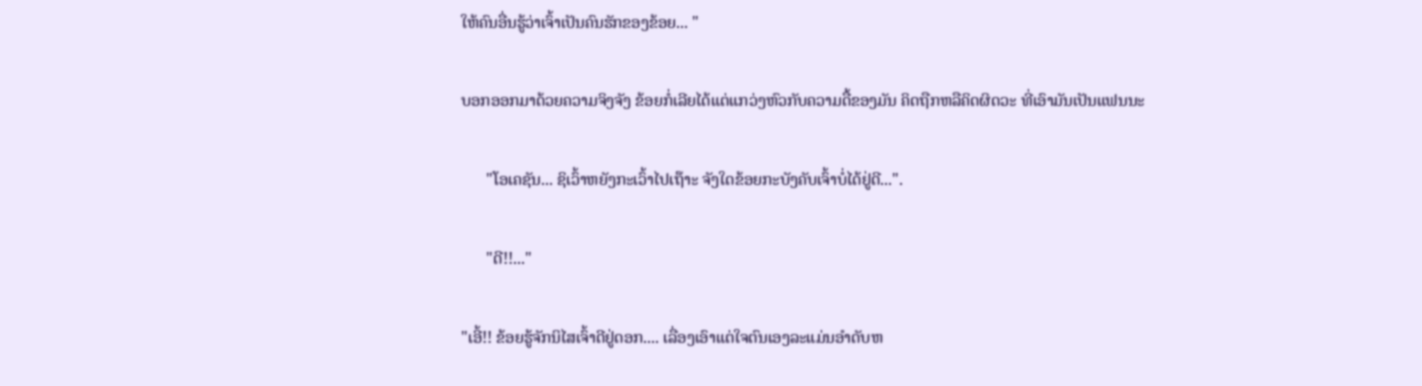ໃຫ້ຄົນອື່ນຮູ້ວ່າເຈົ້າເປັນຄົນຮັກຂອງຂ້ອຍ... "

ບອກອອກມາດ້ວຍຄວາມຈິງຈັງ ຂ້ອຍກໍ່ເລີຍໄດ້ແຕ່ແກວ່ງຫົວກັບຄວາມດື້ຂອງມັນ ຄິດຖືກຫລືຄິດຜິດວະ ທີ່ເອົາມັນເປັນແຟນນະ

      "ໂອເຄຊັນ... ຊິເວົ້າຫຍັງກະເວົ້າໄປເຖ໊າະ ຈັງໃດຂ້ອຍກະບັງຄັບເຈົ້າບໍ່ໄດ້ຢູ່ດີ...".

      "ດີ!!..."

"ເອີ້!! ຂ້ອຍຮູ້ຈັກນິໄສເຈົ້າດີຢູ່ດອກ.... ເລື່ອງເອົາແຕ່ໃຈຕົນເອງລະແມ່ນອຳດັບຫ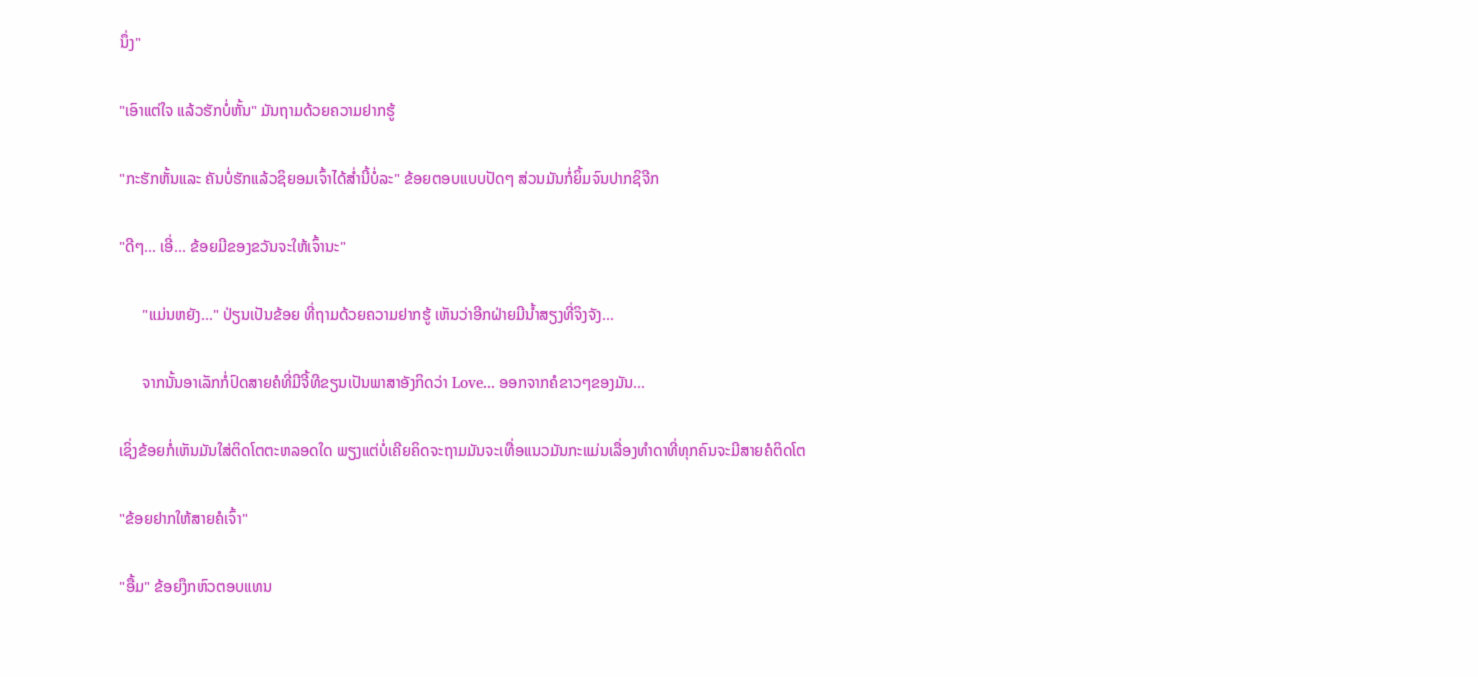ນຶ່ງ"

"ເອົາແຕ່ໃຈ ແລ້ວຮັກບໍ່ຫັ້ນ" ມັນຖາມດ້ວຍຄວາມຢາກຮູ້

"ກະຮັກຫັ້ນແລະ ຄັນບໍ່ຮັກແລ້ວຊິຍອມເຈົ້າໄດ້ສ່ຳນີ້ບໍ່ລະ" ຂ້ອຍຕອບແບບປັດໆ ສ່ວນມັນກໍ່ຍິ້ມຈົນປາກຊິຈີກ

"ດີໆ... ເອີ່... ຂ້ອຍມີຂອງຂວັນຈະໃຫ້ເຈົ້ານະ"

      "ແມ່ນຫຍັງ..." ປ່ຽນເປັນຂ້ອຍ ທີ່ຖາມດ້ວຍຄວາມຢາກຮູ້ ເຫັນວ່າອີກຝ່າຍມີນ້ຳສຽງທີ່ຈິງຈັງ...

      ຈາກນັ້ນອາເລັກກໍ່ປົດສາຍຄໍທີ່ມີຈີ້ທີຂຽນເປັນພາສາອັງກິດວ່າ Love... ອອກຈາກຄໍຂາວໆຂອງມັນ...

ເຊິ່ງຂ້ອຍກໍ່ເຫັນມັນໃສ່ຕິດໂຕຕະຫລອດໃດ ພຽງແຕ່ບໍ່ເຄີຍຄິດຈະຖາມມັນຈະເທື່ອແນວມັນກະແມ່ນເລື່ອງທຳດາທີ່ທຸກຄົນຈະມີສາຍຄໍຕິດໂຕ

"ຂ້ອຍຢາກໃຫ້ສາຍຄໍເຈົ້າ"

"ອື້ມ" ຂ້ອຍງຶກຫົວຕອບແທນ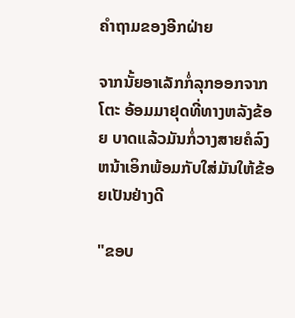ຄຳຖາມຂອງອີກຝ່າຍ

ຈາກນັ້ຍອາເລັກກໍ່ລຸກອອກຈາກໂຕະ ອ້ອມມາຢຸດທີ່ທາງຫລັງຂ້ອຍ ບາດແລ້ວມັນກໍ່ວາງສາຍຄໍລົງຫນ້າເອິກພ້ອມກັບໃສ່ມັນໃຫ້ຂ້ອຍເປັນຢ່າງດີ

"ຂອບ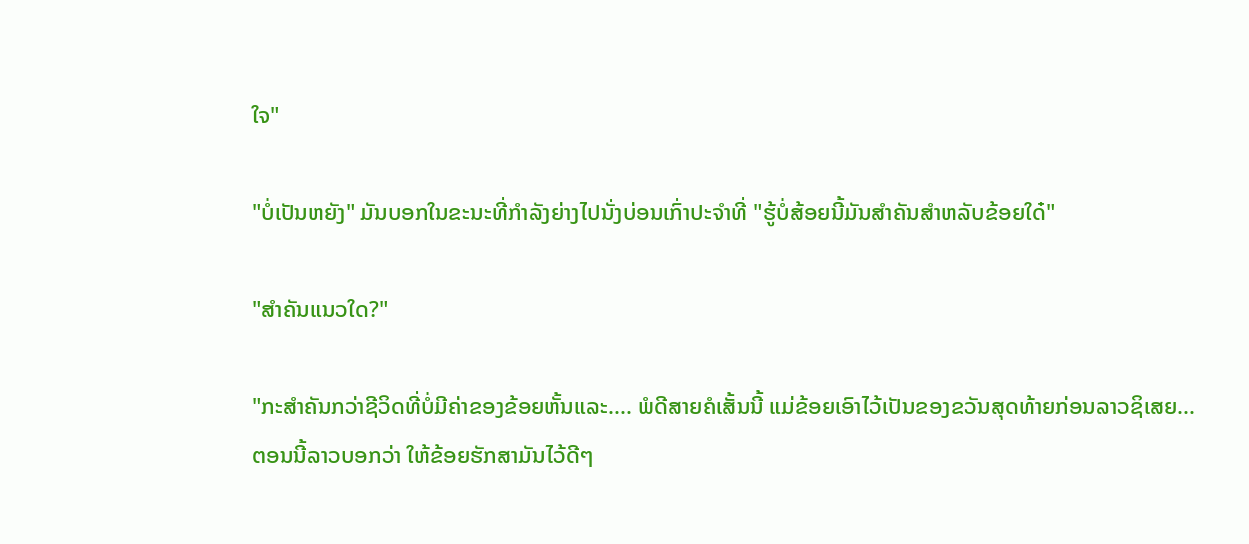ໃຈ"

"ບໍ່ເປັນຫຍັງ" ມັນບອກໃນຂະນະທີ່ກຳລັງຍ່າງໄປນັ່ງບ່ອນເກົ່າປະຈຳທີ່ "ຮູ້ບໍ່ສ້ອຍນີ້ມັນສຳຄັນສຳຫລັບຂ້ອຍໃດ໋"

"ສຳຄັນແນວໃດ?"

"ກະສຳຄັນກວ່າຊີວິດທີ່ບໍ່ມີຄ່າຂອງຂ້ອຍຫັ້ນແລະ.... ພໍດີສາຍຄໍເສັ້ນນີ້ ແມ່ຂ້ອຍເອົາໄວ້ເປັນຂອງຂວັນສຸດທ້າຍກ່ອນລາວຊິເສຍ... ຕອນນີ້ລາວບອກວ່າ ໃຫ້ຂ້ອຍຮັກສາມັນໄວ້ດີໆ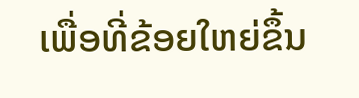ເພື່ອທີ່ຂ້ອຍໃຫຍ່ຂຶ້ນ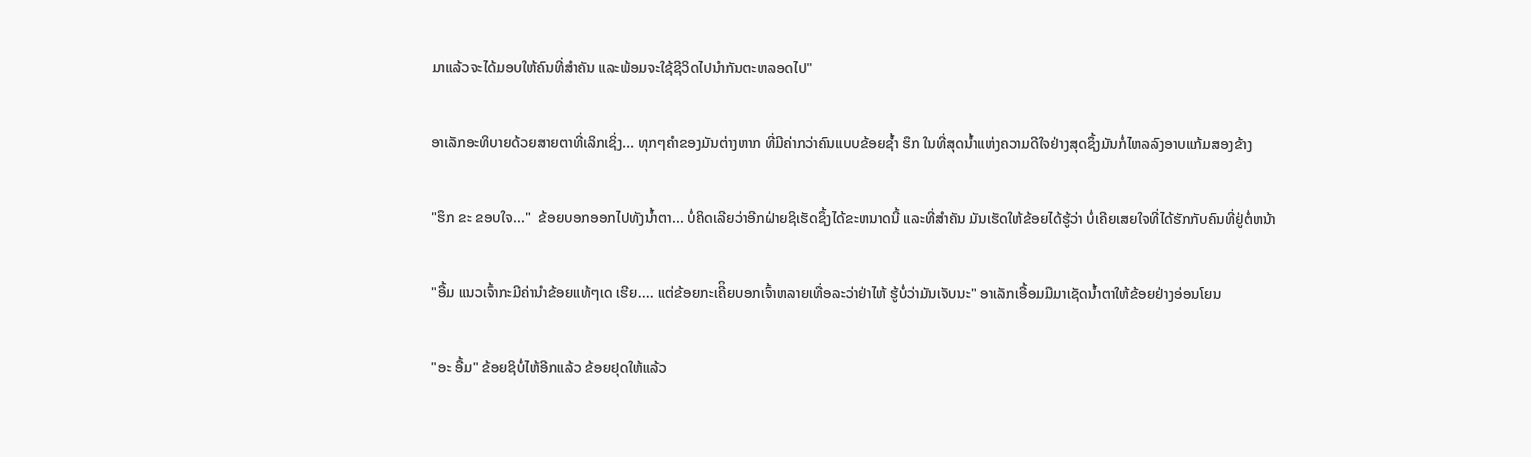ມາແລ້ວຈະໄດ້ມອບໃຫ້ຄົນທີ່ສຳຄັນ ແລະພ້ອມຈະໃຊ້ຊີວິດໄປນຳກັນຕະຫລອດໄປ"

ອາເລັກອະທິບາຍດ້ວຍສາຍຕາທີ່ເລິກເຊິ່ງ... ທຸກໆຄຳຂອງມັນຕ່າງຫາກ ທີ່ມີຄ່າກວ່າຄົນແບບຂ້ອຍຊ້ຳ ຮຶກ ໃນທີ່ສຸດນ້ຳແຫ່ງຄວາມດີໃຈຢ່າງສຸດຊຶ້ງມັນກໍ່ໄຫລລົງອາບແກ້ມສອງຂ້າງ

"ຮຶກ ຂະ ຂອບໃຈ..."  ຂ້ອຍບອກອອກໄປທັງນ້ຳຕາ... ບໍ່ຄິດເລີຍວ່າອີກຝ່າຍຊິເຮັດຊຶ້ງໄດ້ຂະຫນາດນີ້ ແລະທີ່ສຳຄັນ ມັນເຮັດໃຫ້ຂ້ອຍໄດ້ຮູ້ວ່າ ບໍ່ເຄີຍເສຍໃຈທີ່ໄດ້ຮັກກັບຄົນທີ່ຢູ່ຕໍ່ຫນ້າ

"ອື້ມ ແນວເຈົ້າກະມີຄ່ານຳຂ້ອຍແທ້ໆເດ ເຮີຍ.... ແຕ່ຂ້ອຍກະເຄີິຍບອກເຈົ້າຫລາຍເທື່ອລະວ່າຢ່າໄຫ້ ຮູ້ບໍ່ວ່າມັນເຈັບນະ" ອາເລັກເອື້ອມມືມາເຊັດນ້ຳຕາໃຫ້ຂ້ອຍຢ່າງອ່ອນໂຍນ

"ອະ ອື້ມ" ຂ້ອຍຊິບໍ່ໄຫ້ອີກແລ້ວ ຂ້ອຍຢຸດໃຫ້ແລ້ວ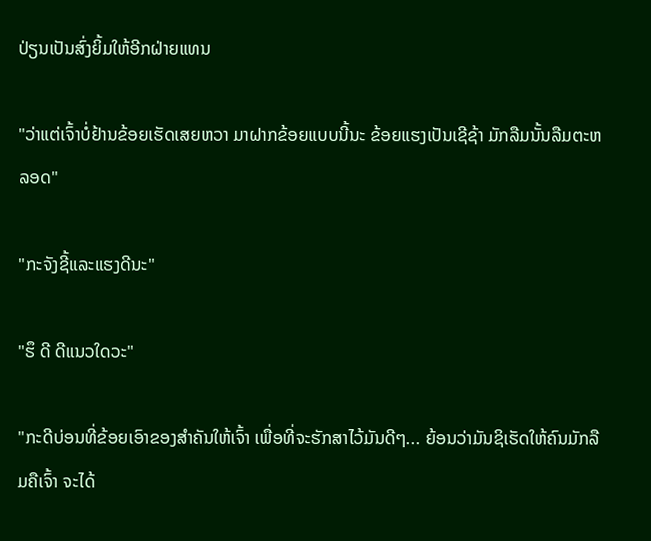ປ່ຽນເປັນສົ່ງຍິ້ມໃຫ້ອີກຝ່າຍແທນ

"ວ່າແຕ່ເຈົ້າບໍ່ຢ້ານຂ້ອຍເຮັດເສຍຫວາ ມາຝາກຂ້ອຍແບບນີ້ນະ ຂ້ອຍແຮງເປັນເຊີຊ້າ ມັກລືມນັ້ນລືມຕະຫລອດ"

"ກະຈັງຊີ້ແລະແຮງດີນະ"

"ຮຶ ດີ ດີແນວໃດວະ"

"ກະດີບ່ອນທີ່ຂ້ອຍເອົາຂອງສຳຄັນໃຫ້ເຈົ້າ ເພື່ອທີ່ຈະຮັກສາໄວ້ມັນດີໆ... ຍ້ອນວ່າມັນຊິເຮັດໃຫ້ຄົນມັກລືມຄືເຈົ້າ ຈະໄດ້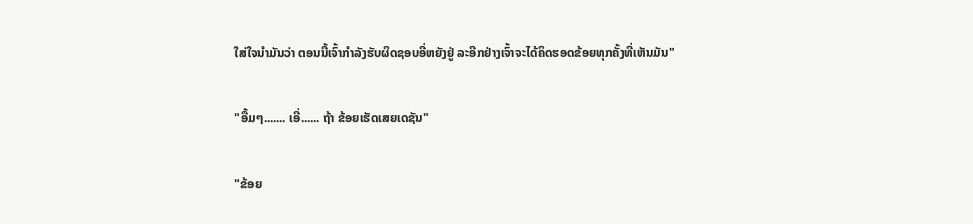ໃສ່ໃຈນຳມັນວ່າ ຕອນນີ້ເຈົ້າກຳລັງຮັບຜິດຊອບອີ່ຫຍັງຢູ່ ລະອີກຢ່າງເຈົ້າຈະໄດ້ຄິດຮອດຂ້ອຍທຸກຄັ້ງທີ່ເຫັນມັນ"

"ອື້ມໆ....... ເອີ່...... ຖ້າ ຂ້ອຍເຮັດເສຍເດຊັນ"

"ຂ້ອຍ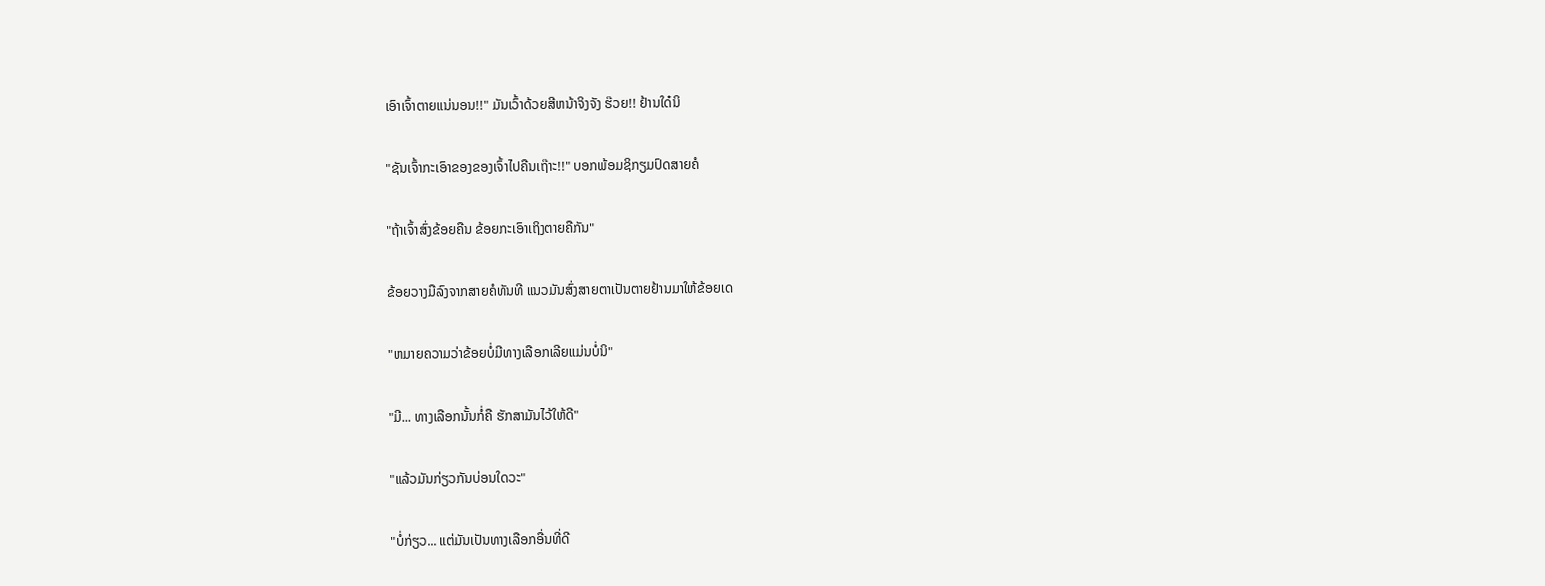ເອົາເຈົ້າຕາຍແນ່ນອນ!!" ມັນເວົ້າດ້ວຍສີຫນ້າຈິງຈັງ ຮ໊ວຍ!! ຢ້ານໃດ໋ນິ

"ຊັນເຈົ້າກະເອົາຂອງຂອງເຈົ້າໄປຄືນເຖ໊າະ!!" ບອກພ້ອມຊິກຽມປົດສາຍຄໍ

"ຖ້າເຈົ້າສົ່ງຂ້ອຍຄືນ ຂ້ອຍກະເອົາເຖິງຕາຍຄືກັນ"

ຂ້ອຍວາງມືລົງຈາກສາຍຄໍທັນທີ ແນວມັນສົ່ງສາຍຕາເປັນຕາຍຢ້ານມາໃຫ້ຂ້ອຍເດ

"ຫມາຍຄວາມວ່າຂ້ອຍບໍ່ມີທາງເລືອກເລີຍແມ່ນບໍ່ນິ"

"ມີ... ທາງເລືອກນັ້ນກໍ່ຄື ຮັກສາມັນໄວ້ໃຫ້ດີ"

"ແລ້ວມັນກ່ຽວກັນບ່ອນໃດວະ"

"ບໍ່ກ່ຽວ... ແຕ່ມັນເປັນທາງເລືອກອື່ນທີ່ດີ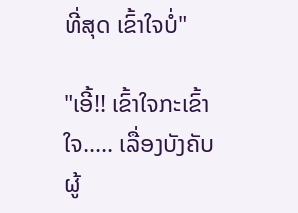ທີ່ສຸດ ເຂົ້າໃຈບໍ່"

"ເອີ້!! ເຂົ້າໃຈກະເຂົ້າໃຈ..... ເລື່ອງບັງຄັບຜູ້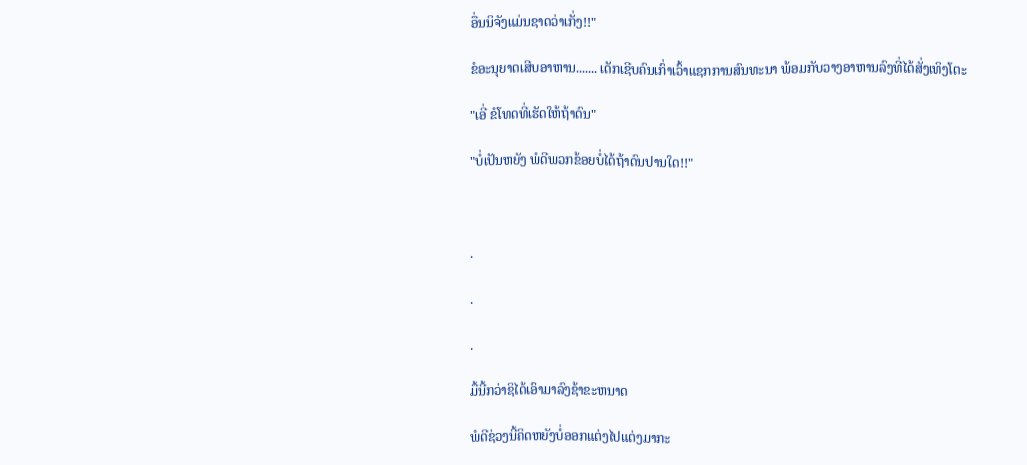ອື່ນນິຈັງແມ່ນຊາດວ່າເກັ່ງ!!"

ຂໍອະນຸຍາດເສີບອາຫານ....... ເດັກເຊີບຄົນເກົ່າເວົ້າແຊກການສົນທະນາ ພ້ອມກັບວາງອາຫານລົງທີ່ໄດ້ສັ່ງເທິງໂຕະ

"ເອີ່ ຂໍໂທດທີ່ເຮັດໃຫ້ຖ້າດົນ"

"ບໍ່ເປັນຫຍັງ ພໍດີພວກຂ້ອຍບໍ່ໄດ້ຖ້າດົນປານໃດ!!"



.

.

.

ມື້ນີ້ກວ່າຊິໄດ້ເອົາມາລົງຊ້າຂະຫນາດ

ພໍດີຊ່ວງນີ້ຄິດຫຍັງບໍ່ອອກແຕ່ງໄປແຕ່ງມາກະ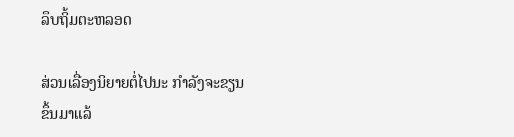ລຶບຖິ້ມຕະຫລອດ

ສ່ວນເລື່ອງນິຍາຍຕໍ່ໄປນະ ກຳລັງຈະຂຽນຂຶ້ນມາແລ້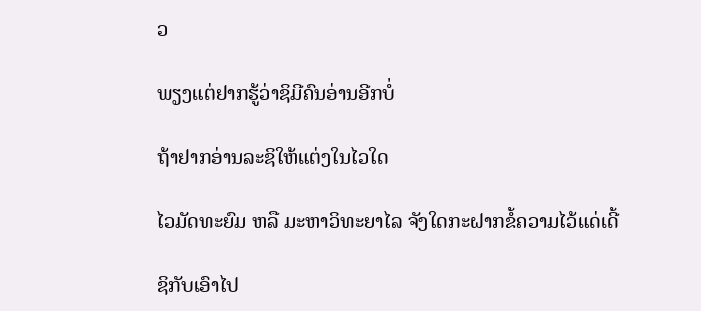ວ

ພຽງແຕ່ຢາກຮູ້ວ່າຊິມີຄົນອ່ານອີກບໍ່

ຖ້າຢາກອ່ານລະຊິໃຫ້ແຕ່ງໃນໄວໃດ

ໄວມັດທະຍົມ ຫລື ມະຫາວິທະຍາໄລ ຈັງໃດກະຝາກຂໍ້ຄວາມໄວ້ແດ່ເດີ້

ຊິກັບເອົາໄປ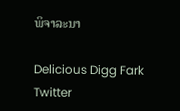ພິຈາລະນາ

Delicious Digg Fark Twitter